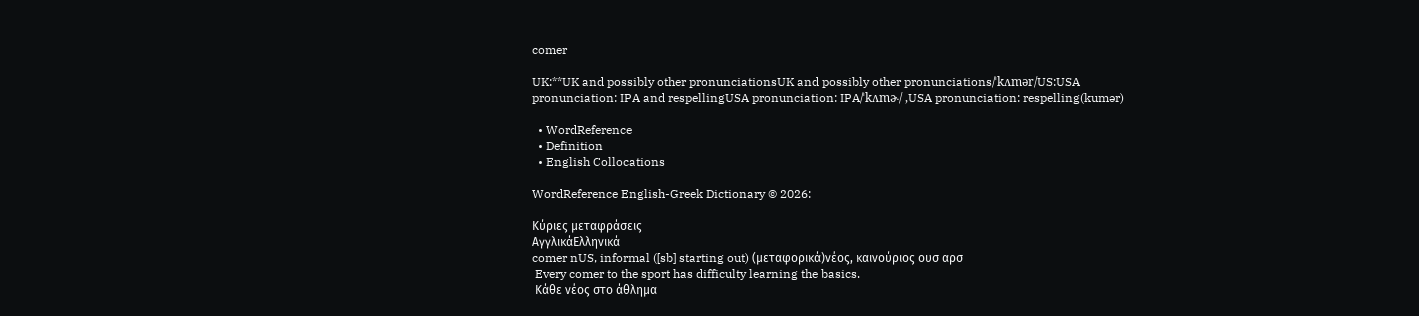comer

UK:**UK and possibly other pronunciationsUK and possibly other pronunciations/ˈkʌmər/US:USA pronunciation: IPA and respellingUSA pronunciation: IPA/ˈkʌmɚ/ ,USA pronunciation: respelling(kumər)

  • WordReference
  • Definition
  • English Collocations

WordReference English-Greek Dictionary © 2026:

Κύριες μεταφράσεις
ΑγγλικάΕλληνικά
comer nUS, informal ([sb] starting out) (μεταφορικά)νέος, καινούριος ουσ αρσ
 Every comer to the sport has difficulty learning the basics.
 Κάθε νέος στο άθλημα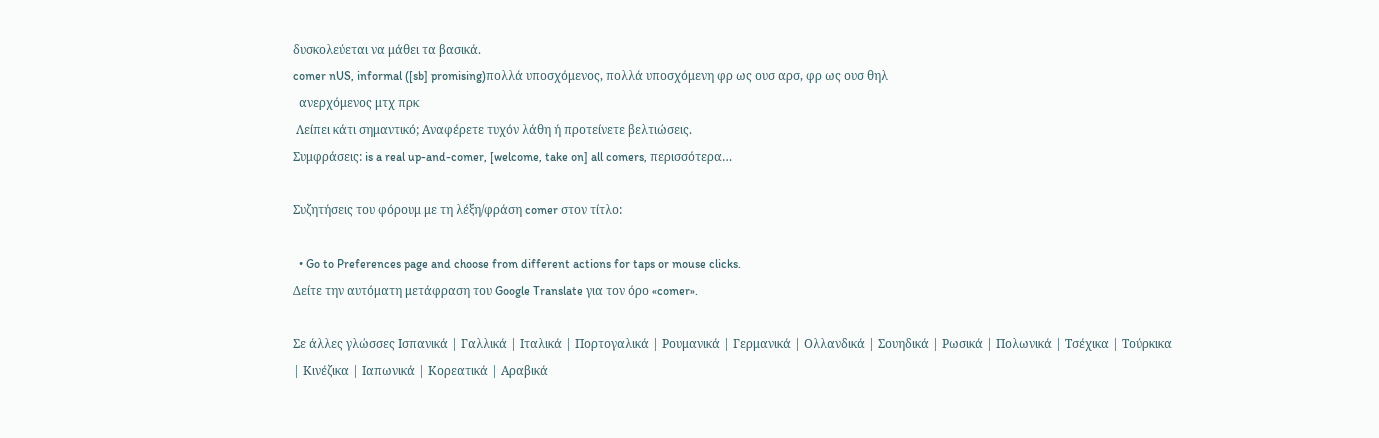δυσκολεύεται να μάθει τα βασικά.
comer nUS, informal ([sb] promising)πολλά υποσχόμενος, πολλά υποσχόμενη φρ ως ουσ αρσ, φρ ως ουσ θηλ
  ανερχόμενος μτχ πρκ
 Λείπει κάτι σημαντικό; Αναφέρετε τυχόν λάθη ή προτείνετε βελτιώσεις.
Συμφράσεις: is a real up-and-comer, [welcome, take on] all comers, περισσότερα…

Συζητήσεις του φόρουμ με τη λέξη/φράση comer στον τίτλο:

  • Go to Preferences page and choose from different actions for taps or mouse clicks.
Δείτε την αυτόματη μετάφραση του Google Translate για τον όρο «comer».

Σε άλλες γλώσσες Ισπανικά | Γαλλικά | Ιταλικά | Πορτογαλικά | Ρουμανικά | Γερμανικά | Ολλανδικά | Σουηδικά | Ρωσικά | Πολωνικά | Τσέχικα | Τούρκικα | Κινέζικα | Ιαπωνικά | Κορεατικά | Αραβικά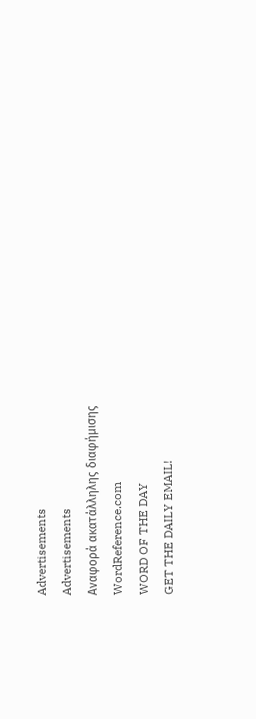Advertisements
Advertisements
Αναφορά ακατάλληλης διαφήμισης
WordReference.com
WORD OF THE DAY
GET THE DAILY EMAIL!